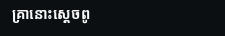គ្រានោះស្តេចពូ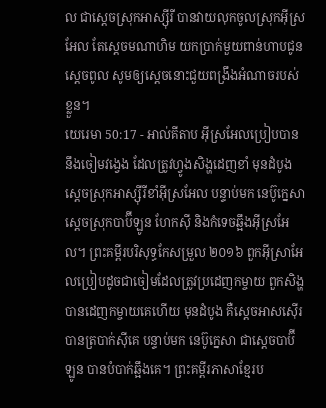ល ជាស្តេចស្រុកអាស្ស៊ីរី បានវាយលុកចូលស្រុកអ៊ីស្រអែល តែស្តេចមណាហិម យកប្រាក់មួយពាន់ហាបជូនស្តេចពូល សូមឲ្យស្តេចនោះជួយពង្រឹងអំណាចរបស់ខ្លួន។
យេរេមា 50:17 - អាល់គីតាប អ៊ីស្រអែលប្រៀបបាននឹងចៀមវង្វេង ដែលត្រូវហ្វូងសិង្ហដេញខាំ មុនដំបូង ស្ដេចស្រុកអាស្ស៊ីរីខាំអ៊ីស្រអែល បន្ទាប់មក នេប៊ូក្នេសាស្ដេចស្រុកបាប៊ីឡូន ហែកស៊ី និងកំទេចឆ្អឹងអ៊ីស្រអែល។ ព្រះគម្ពីរបរិសុទ្ធកែសម្រួល ២០១៦ ពួកអ៊ីស្រាអែលប្រៀបដូចជាចៀមដែលត្រូវប្រដេញកម្ចាយ ពួកសិង្ហបានដេញកម្ចាយគេហើយ មុនដំបូង គឺស្តេចអាសស៊ើរបានត្របាក់ស៊ីគេ បន្ទាប់មក នេប៊ូក្នេសា ជាស្តេចបាប៊ីឡូន បានបំបាក់ឆ្អឹងគេ។ ព្រះគម្ពីរភាសាខ្មែរប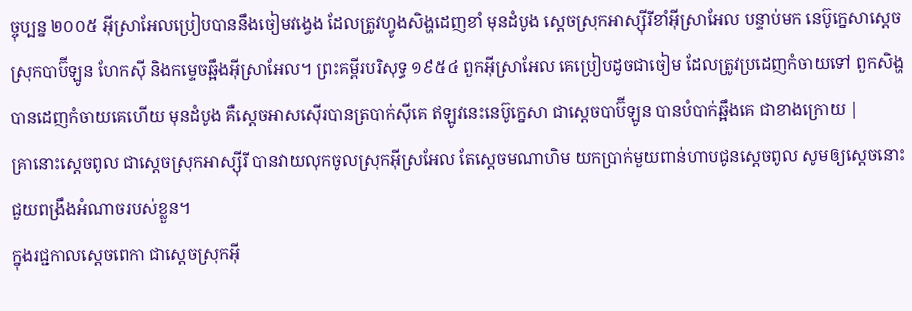ច្ចុប្បន្ន ២០០៥ អ៊ីស្រាអែលប្រៀបបាននឹងចៀមវង្វេង ដែលត្រូវហ្វូងសិង្ហដេញខាំ មុនដំបូង ស្ដេចស្រុកអាស្ស៊ីរីខាំអ៊ីស្រាអែល បន្ទាប់មក នេប៊ូក្នេសាស្ដេចស្រុកបាប៊ីឡូន ហែកស៊ី និងកម្ទេចឆ្អឹងអ៊ីស្រាអែល។ ព្រះគម្ពីរបរិសុទ្ធ ១៩៥៤ ពួកអ៊ីស្រាអែល គេប្រៀបដូចជាចៀម ដែលត្រូវប្រដេញកំចាយទៅ ពួកសិង្ហបានដេញកំចាយគេហើយ មុនដំបូង គឺស្តេចអាសស៊ើរបានត្របាក់ស៊ីគេ ឥឡូវនេះនេប៊ូក្នេសា ជាស្តេចបាប៊ីឡូន បានបំបាក់ឆ្អឹងគេ ជាខាងក្រោយ |
គ្រានោះស្តេចពូល ជាស្តេចស្រុកអាស្ស៊ីរី បានវាយលុកចូលស្រុកអ៊ីស្រអែល តែស្តេចមណាហិម យកប្រាក់មួយពាន់ហាបជូនស្តេចពូល សូមឲ្យស្តេចនោះជួយពង្រឹងអំណាចរបស់ខ្លួន។
ក្នុងរជ្ជកាលស្តេចពេកា ជាស្តេចស្រុកអ៊ី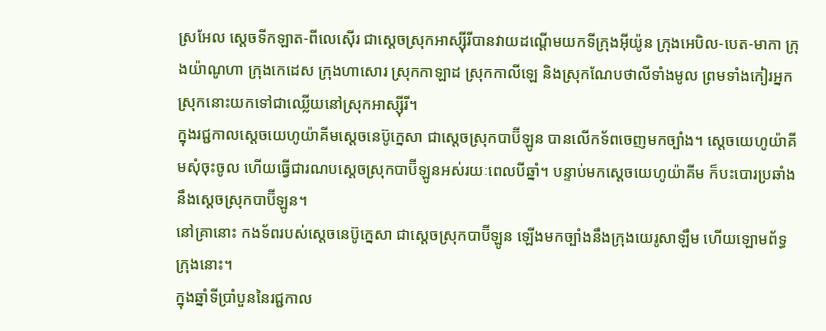ស្រអែល ស្តេចទីកឡាត-ពីលេស៊ើរ ជាស្តេចស្រុកអាស្ស៊ីរីបានវាយដណ្តើមយកទីក្រុងអ៊ីយ៉ូន ក្រុងអេបិល-បេត-មាកា ក្រុងយ៉ាណូហា ក្រុងកេដេស ក្រុងហាសោរ ស្រុកកាឡាដ ស្រុកកាលីឡេ និងស្រុកណែបថាលីទាំងមូល ព្រមទាំងកៀរអ្នកស្រុកនោះយកទៅជាឈ្លើយនៅស្រុកអាស្ស៊ីរី។
ក្នុងរជ្ជកាលស្តេចយេហូយ៉ាគីមស្តេចនេប៊ូក្នេសា ជាស្តេចស្រុកបាប៊ីឡូន បានលើកទ័ពចេញមកច្បាំង។ ស្តេចយេហូយ៉ាគីមសុំចុះចូល ហើយធ្វើជារណបស្តេចស្រុកបាប៊ីឡូនអស់រយៈពេលបីឆ្នាំ។ បន្ទាប់មកស្តេចយេហូយ៉ាគីម ក៏បះបោរប្រឆាំងនឹងស្តេចស្រុកបាប៊ីឡូន។
នៅគ្រានោះ កងទ័ពរបស់ស្តេចនេប៊ូក្នេសា ជាស្តេចស្រុកបាប៊ីឡូន ឡើងមកច្បាំងនឹងក្រុងយេរូសាឡឹម ហើយឡោមព័ទ្ធក្រុងនោះ។
ក្នុងឆ្នាំទីប្រាំបួននៃរជ្ជកាល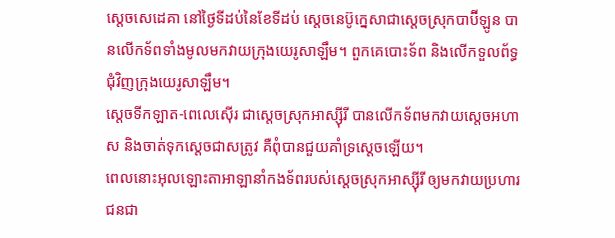ស្តេចសេដេគា នៅថ្ងៃទីដប់នៃខែទីដប់ ស្តេចនេប៊ូក្នេសាជាស្តេចស្រុកបាប៊ីឡូន បានលើកទ័ពទាំងមូលមកវាយក្រុងយេរូសាឡឹម។ ពួកគេបោះទ័ព និងលើកទួលព័ទ្ធជុំវិញក្រុងយេរូសាឡឹម។
ស្តេចទីកឡាត-ពេលេស៊ើរ ជាស្តេចស្រុកអាស្ស៊ីរី បានលើកទ័ពមកវាយស្តេចអហាស និងចាត់ទុកស្តេចជាសត្រូវ គឺពុំបានជួយគាំទ្រស្តេចឡើយ។
ពេលនោះអុលឡោះតាអាឡានាំកងទ័ពរបស់ស្តេចស្រុកអាស្ស៊ីរី ឲ្យមកវាយប្រហារជនជា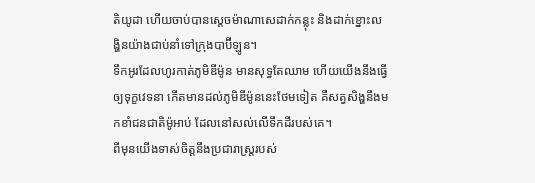តិយូដា ហើយចាប់បានស្តេចម៉ាណាសេដាក់កន្លុះ និងដាក់ខ្នោះលង្ហិនយ៉ាងជាប់នាំទៅក្រុងបាប៊ីឡូន។
ទឹកអូរដែលហូរកាត់ភូមិឌីម៉ូន មានសុទ្ធតែឈាម ហើយយើងនឹងធ្វើឲ្យទុក្ខវេទនា កើតមានដល់ភូមិឌីម៉ូននេះថែមទៀត គឺសត្វសិង្ហនឹងមកខាំជនជាតិម៉ូអាប់ ដែលនៅសល់លើទឹកដីរបស់គេ។
ពីមុនយើងទាស់ចិត្តនឹងប្រជារាស្ត្ររបស់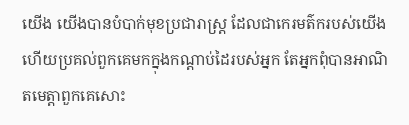យើង យើងបានបំបាក់មុខប្រជារាស្ត្រ ដែលជាកេរមត៌ករបស់យើង ហើយប្រគល់ពួកគេមកក្នុងកណ្ដាប់ដៃរបស់អ្នក តែអ្នកពុំបានអាណិតមេត្តាពួកគេសោះ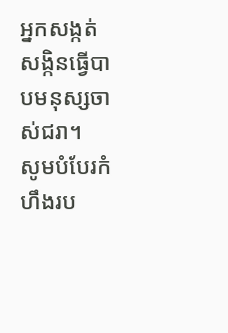អ្នកសង្កត់សង្កិនធ្វើបាបមនុស្សចាស់ជរា។
សូមបំបែរកំហឹងរប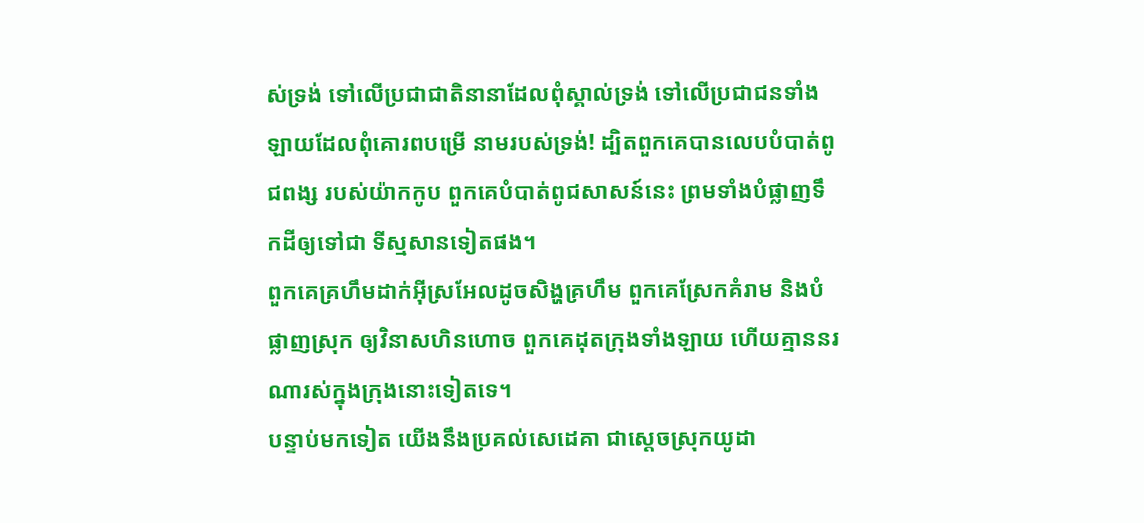ស់ទ្រង់ ទៅលើប្រជាជាតិនានាដែលពុំស្គាល់ទ្រង់ ទៅលើប្រជាជនទាំងឡាយដែលពុំគោរពបម្រើ នាមរបស់ទ្រង់! ដ្បិតពួកគេបានលេបបំបាត់ពូជពង្ស របស់យ៉ាកកូប ពួកគេបំបាត់ពូជសាសន៍នេះ ព្រមទាំងបំផ្លាញទឹកដីឲ្យទៅជា ទីស្មសានទៀតផង។
ពួកគេគ្រហឹមដាក់អ៊ីស្រអែលដូចសិង្ហគ្រហឹម ពួកគេស្រែកគំរាម និងបំផ្លាញស្រុក ឲ្យវិនាសហិនហោច ពួកគេដុតក្រុងទាំងឡាយ ហើយគ្មាននរណារស់ក្នុងក្រុងនោះទៀតទេ។
បន្ទាប់មកទៀត យើងនឹងប្រគល់សេដេគា ជាស្ដេចស្រុកយូដា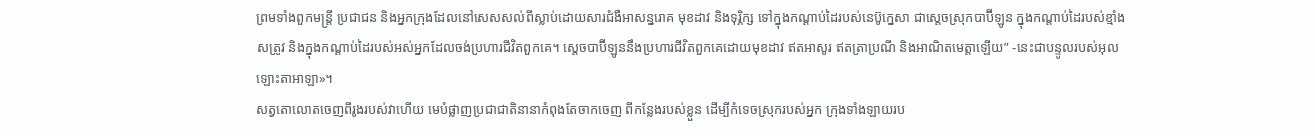ព្រមទាំងពួកមន្ត្រី ប្រជាជន និងអ្នកក្រុងដែលនៅសេសសល់ពីស្លាប់ដោយសារជំងឺអាសន្នរោគ មុខដាវ និងទុរ្ភិក្ស ទៅក្នុងកណ្ដាប់ដៃរបស់នេប៊ូក្នេសា ជាស្ដេចស្រុកបាប៊ីឡូន ក្នុងកណ្ដាប់ដៃរបស់ខ្មាំងសត្រូវ និងក្នុងកណ្ដាប់ដៃរបស់អស់អ្នកដែលចង់ប្រហារជីវិតពួកគេ។ ស្ដេចបាប៊ីឡូននឹងប្រហារជីវិតពួកគេដោយមុខដាវ ឥតអាសូរ ឥតត្រាប្រណី និងអាណិតមេត្តាឡើយ” -នេះជាបន្ទូលរបស់អុលឡោះតាអាឡា»។
សត្វតោលោតចេញពីរូងរបស់វាហើយ មេបំផ្លាញប្រជាជាតិនានាកំពុងតែចាកចេញ ពីកន្លែងរបស់ខ្លួន ដើម្បីកំទេចស្រុករបស់អ្នក ក្រុងទាំងឡាយរប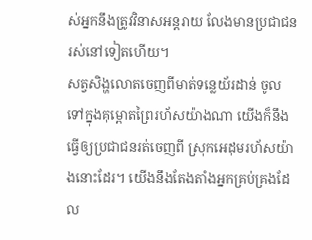ស់អ្នកនឹងត្រូវវិនាសអន្តរាយ លែងមានប្រជាជនរស់នៅទៀតហើយ។
សត្វសិង្ហលោតចេញពីមាត់ទន្លេយ័រដាន់ ចូលទៅក្នុងគុម្ពោតព្រៃរហ័សយ៉ាងណា យើងក៏នឹងធ្វើឲ្យប្រជាជនរត់ចេញពី ស្រុកអេដុមរហ័សយ៉ាងនោះដែរ។ យើងនឹងតែងតាំងអ្នកគ្រប់គ្រងដែល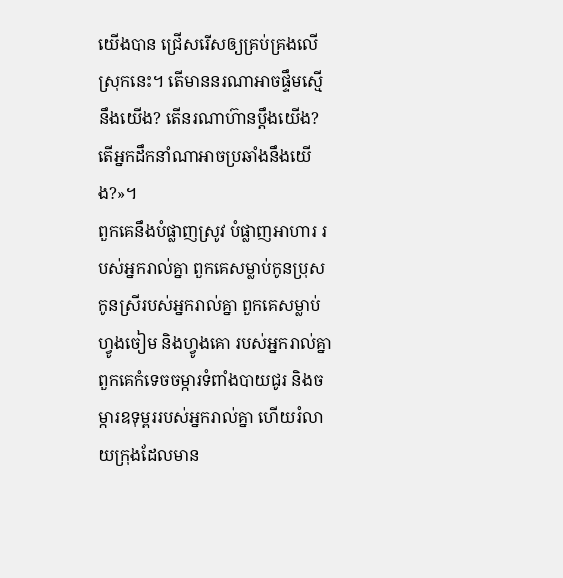យើងបាន ជ្រើសរើសឲ្យគ្រប់គ្រងលើស្រុកនេះ។ តើមាននរណាអាចផ្ទឹមស្មើនឹងយើង? តើនរណាហ៊ានប្ដឹងយើង? តើអ្នកដឹកនាំណាអាចប្រឆាំងនឹងយើង?»។
ពួកគេនឹងបំផ្លាញស្រូវ បំផ្លាញអាហារ របស់អ្នករាល់គ្នា ពួកគេសម្លាប់កូនប្រុសកូនស្រីរបស់អ្នករាល់គ្នា ពួកគេសម្លាប់ហ្វូងចៀម និងហ្វូងគោ របស់អ្នករាល់គ្នា ពួកគេកំទេចចម្ការទំពាំងបាយជូរ និងចម្ការឧទុម្ពររបស់អ្នករាល់គ្នា ហើយរំលាយក្រុងដែលមាន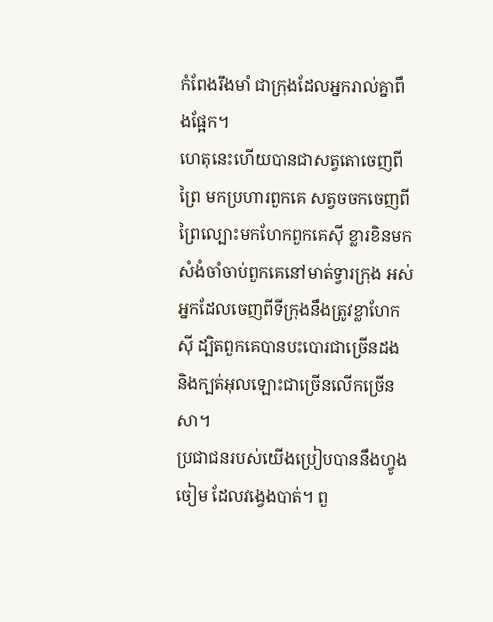កំពែងរឹងមាំ ជាក្រុងដែលអ្នករាល់គ្នាពឹងផ្អែក។
ហេតុនេះហើយបានជាសត្វតោចេញពីព្រៃ មកប្រហារពួកគេ សត្វចចកចេញពីព្រៃល្បោះមកហែកពួកគេស៊ី ខ្លារខិនមកសំងំចាំចាប់ពួកគេនៅមាត់ទ្វារក្រុង អស់អ្នកដែលចេញពីទីក្រុងនឹងត្រូវខ្លាហែកស៊ី ដ្បិតពួកគេបានបះបោរជាច្រើនដង និងក្បត់អុលឡោះជាច្រើនលើកច្រើនសា។
ប្រជាជនរបស់យើងប្រៀបបាននឹងហ្វូងចៀម ដែលវង្វេងបាត់។ ពួ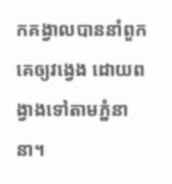កគង្វាលបាននាំពួកគេឲ្យវង្វេង ដោយពង្វាងទៅតាមភ្នំនានា។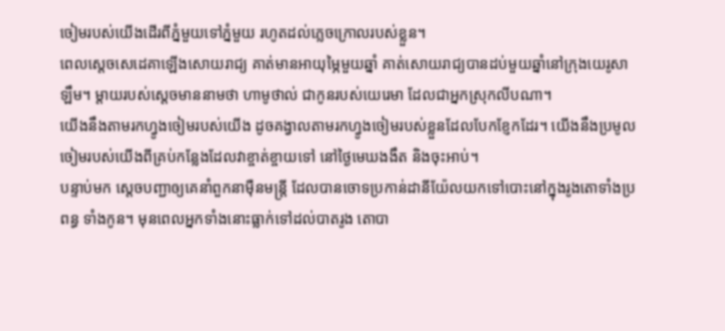ចៀមរបស់យើងដើរពីភ្នំមួយទៅភ្នំមួយ រហូតដល់ភ្លេចក្រោលរបស់ខ្លួន។
ពេលស្តេចសេដេគាឡើងសោយរាជ្យ គាត់មានអាយុម្ភៃមួយឆ្នាំ គាត់សោយរាជ្យបានដប់មួយឆ្នាំនៅក្រុងយេរូសាឡឹម។ ម្តាយរបស់ស្ដេចមាននាមថា ហាមូថាល់ ជាកូនរបស់យេរេមា ដែលជាអ្នកស្រុកលីបណា។
យើងនឹងតាមរកហ្វូងចៀមរបស់យើង ដូចគង្វាលតាមរកហ្វូងចៀមរបស់ខ្លួនដែលបែកខ្ញែកដែរ។ យើងនឹងប្រមូលចៀមរបស់យើងពីគ្រប់កន្លែងដែលវាខ្ចាត់ខ្ចាយទៅ នៅថ្ងៃមេឃងងឹត និងចុះអាប់។
បន្ទាប់មក ស្តេចបញ្ជាឲ្យគេនាំពួកនាម៉ឺនមន្ត្រី ដែលបានចោទប្រកាន់ដានីយ៉ែលយកទៅបោះនៅក្នុងរូងតោទាំងប្រពន្ធ ទាំងកូន។ មុនពេលអ្នកទាំងនោះធ្លាក់ទៅដល់បាតរូង តោបា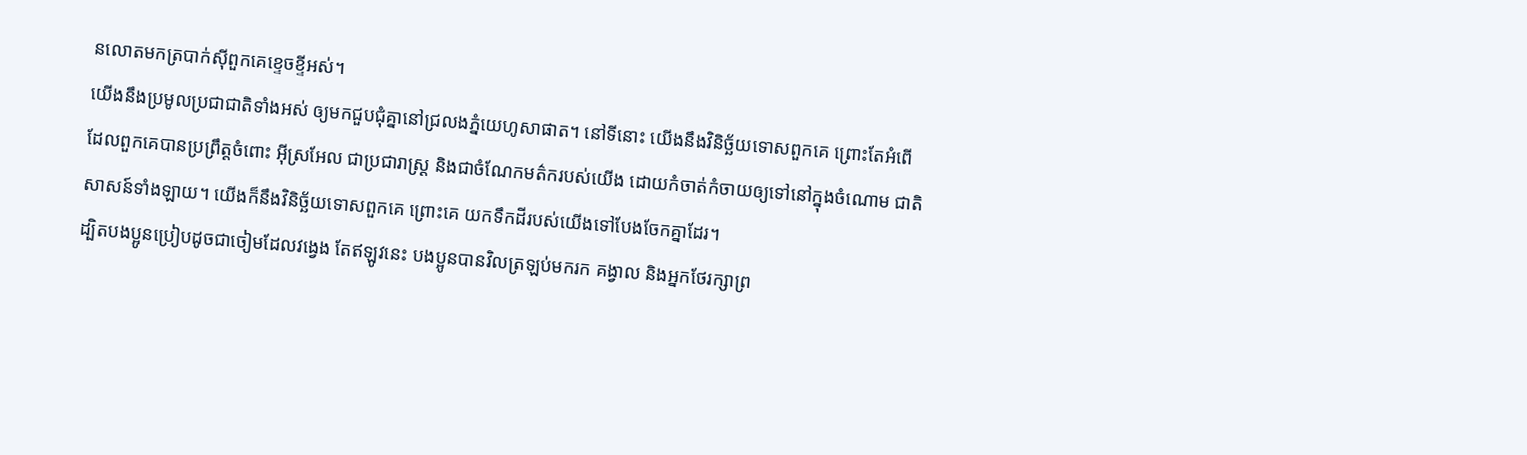នលោតមកត្របាក់ស៊ីពួកគេខ្ទេចខ្ទីអស់។
យើងនឹងប្រមូលប្រជាជាតិទាំងអស់ ឲ្យមកជួបជុំគ្នានៅជ្រលងភ្នំយេហូសាផាត។ នៅទីនោះ យើងនឹងវិនិច្ឆ័យទោសពួកគេ ព្រោះតែអំពើដែលពួកគេបានប្រព្រឹត្តចំពោះ អ៊ីស្រអែល ជាប្រជារាស្ត្រ និងជាចំណែកមត៌ករបស់យើង ដោយកំចាត់កំចាយឲ្យទៅនៅក្នុងចំណោម ជាតិសាសន៍ទាំងឡាយ។ យើងក៏នឹងវិនិច្ឆ័យទោសពួកគេ ព្រោះគេ យកទឹកដីរបស់យើងទៅបែងចែកគ្នាដែរ។
ដ្បិតបងប្អូនប្រៀបដូចជាចៀមដែលវង្វេង តែឥឡូវនេះ បងប្អូនបានវិលត្រឡប់មករក គង្វាល និងអ្នកថែរក្សាព្រ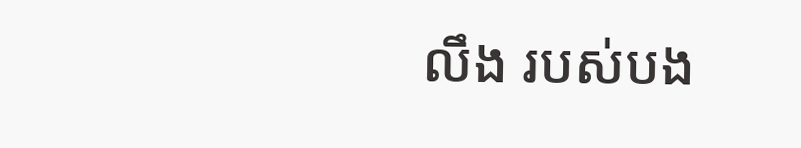លឹង របស់បង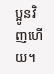ប្អូនវិញហើយ។